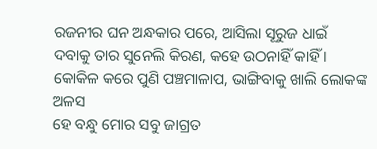ରଜନୀର ଘନ ଅନ୍ଧକାର ପରେ, ଆସିଲା ସୂରୁଜ ଧାଇଁ
ଦବାକୁ ତାର ସୁନେଲି କିରଣ, କହେ ଉଠନାହିଁ କାହିଁ ।
କୋକିଳ କରେ ପୁଣି ପଞ୍ଚମାଳାପ, ଭାଙ୍ଗିବାକୁ ଖାଲି ଲୋକଙ୍କ ଅଳସ
ହେ ବନ୍ଧୁ ମୋର ସବୁ ଜାଗ୍ରତ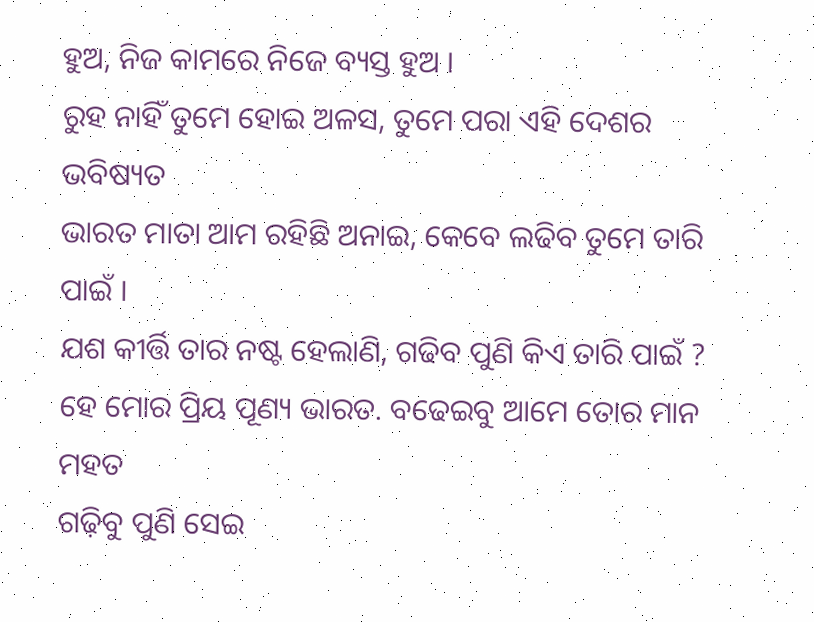ହୁଅ, ନିଜ କାମରେ ନିଜେ ବ୍ୟସ୍ତ ହୁଅ ।
ରୁହ ନାହିଁ ତୁମେ ହୋଇ ଅଳସ, ତୁମେ ପରା ଏହି ଦେଶର ଭବିଷ୍ୟତ
ଭାରତ ମାତା ଆମ ରହିଛି ଅନାଇ, କେବେ ଲଢିବ ତୁମେ ତାରି ପାଇଁ ।
ଯଶ କୀର୍ତ୍ତି ତାର ନଷ୍ଟ ହେଲାଣି, ଗଢିବ ପୁଣି କିଏ ତାରି ପାଇଁ ?
ହେ ମୋର ପ୍ରିୟ ପୂଣ୍ୟ ଭାରତ. ବଢେଇବୁ ଆମେ ତୋର ମାନ ମହତ
ଗଢ଼ିବୁ ପୁଣି ସେଇ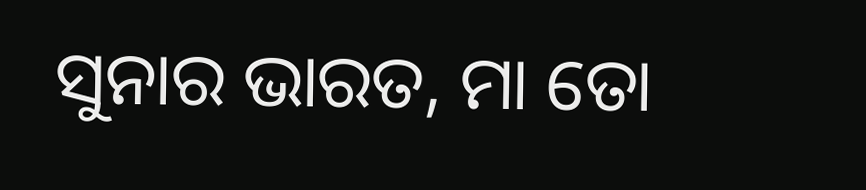ସୁନାର ଭାରତ, ମା ତୋ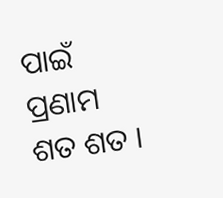ପାଇଁ ପ୍ରଣାମ ଶତ ଶତ ।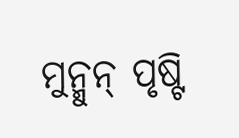ମୁନ୍ମୁନ୍ ପୃଷ୍ଟି